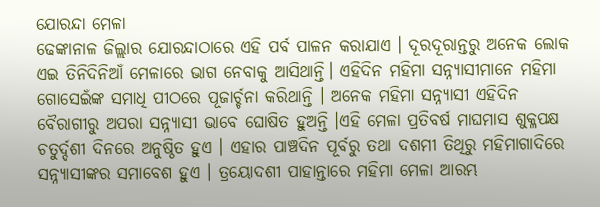ଯୋରନ୍ଦା ମେଳା
ଢେଙ୍କାନାଳ ଜିଲ୍ଲାର ଯୋରନ୍ଦାଠାରେ ଏହି ପର୍ବ ପାଳନ କରାଯାଏ । ଦୂରଦୂରାନ୍ତରୁ ଅନେକ ଲୋକ ଏଇ ତିନିଦିନିଆଁ ମେଳାରେ ଭାଗ ନେବାକୁ ଆସିଥାନ୍ତି। ଏହିଦିନ ମହିମା ସନ୍ନ୍ୟାସୀମାନେ ମହିମା ଗୋସେଇଁଙ୍କ ସମାଧି ପୀଠରେ ପୂଜାର୍ଚ୍ଚନା କରିଥାନ୍ତି । ଅନେକ ମହିମା ସନ୍ନ୍ୟାସୀ ଏହିଦିନ ବୈରାଗୀରୁ ଅପରା ସନ୍ନ୍ୟାସୀ ଭାବେ ଘୋଷିତ ହୁଅନ୍ତି ।ଏହି ମେଳା ପ୍ରତିବର୍ଷ ମାଘମାସ ଶୁକ୍ଳପକ୍ଷ ଚତୁର୍ଦ୍ଦଶୀ ଦିନରେ ଅନୁଷ୍ଠିତ ହୁଏ । ଏହାର ପାଞ୍ଚଦିନ ପୂର୍ବରୁ ତଥା ଦଶମୀ ତିଥିରୁ ମହିମାଗାଦିରେ ସନ୍ନ୍ୟାସୀଙ୍କର ସମାବେଶ ହୁଏ । ତ୍ରୟୋଦଶୀ ପାହାନ୍ତାରେ ମହିମା ମେଳା ଆରମ୍ଭ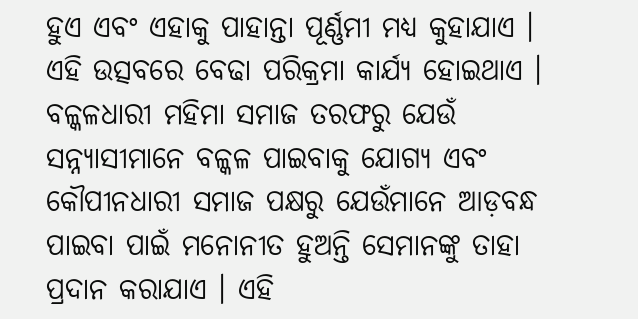ହୁଏ ଏବଂ ଏହାକୁ ପାହାନ୍ତା ପୂର୍ଣ୍ଣମୀ ମଧ୍ୟ କୁହାଯାଏ । ଏହି ଉତ୍ସବରେ ବେଢା ପରିକ୍ରମା କାର୍ଯ୍ୟ ହୋଇଥାଏ । ବଳ୍କଳଧାରୀ ମହିମା ସମାଜ ତରଫରୁ ଯେଉଁ ସନ୍ନ୍ୟାସୀମାନେ ବଳ୍କଳ ପାଇବାକୁ ଯୋଗ୍ୟ ଏବଂ କୌପୀନଧାରୀ ସମାଜ ପକ୍ଷରୁ ଯେଉଁମାନେ ଆଡ଼ବନ୍ଧ ପାଇବା ପାଇଁ ମନୋନୀତ ହୁଅନ୍ତି ସେମାନଙ୍କୁ ତାହା ପ୍ରଦାନ କରାଯାଏ । ଏହି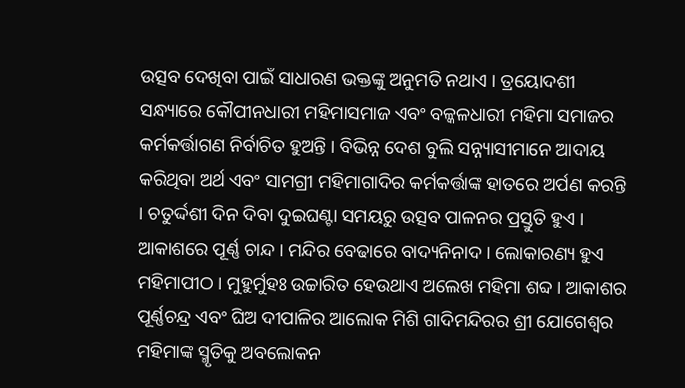ଉତ୍ସବ ଦେଖିବା ପାଇଁ ସାଧାରଣ ଭକ୍ତଙ୍କୁ ଅନୁମତି ନଥାଏ । ତ୍ରୟୋଦଶୀ ସନ୍ଧ୍ୟାରେ କୌପୀନଧାରୀ ମହିମାସମାଜ ଏବଂ ବଳ୍କଳଧାରୀ ମହିମା ସମାଜର କର୍ମକର୍ତ୍ତାଗଣ ନିର୍ବାଚିତ ହୁଅନ୍ତି । ବିଭିନ୍ନ ଦେଶ ବୁଲି ସନ୍ନ୍ୟାସୀମାନେ ଆଦାୟ କରିଥିବା ଅର୍ଥ ଏବଂ ସାମଗ୍ରୀ ମହିମାଗାଦିର କର୍ମକର୍ତ୍ତାଙ୍କ ହାତରେ ଅର୍ପଣ କରନ୍ତି । ଚତୁର୍ଦ୍ଦଶୀ ଦିନ ଦିବା ଦୁଇଘଣ୍ଟା ସମୟରୁ ଉତ୍ସବ ପାଳନର ପ୍ରସ୍ତୁତି ହୁଏ । ଆକାଶରେ ପୂର୍ଣ୍ଣ ଚାନ୍ଦ । ମନ୍ଦିର ବେଢାରେ ବାଦ୍ୟନିନାଦ । ଲୋକାରଣ୍ୟ ହୁଏ ମହିମାପୀଠ । ମୁହୁର୍ମୁହଃ ଉଚ୍ଚାରିତ ହେଉଥାଏ ଅଲେଖ ମହିମା ଶବ୍ଦ । ଆକାଶର ପୂର୍ଣ୍ଣଚନ୍ଦ୍ର ଏବଂ ଘିଅ ଦୀପାଳିର ଆଲୋକ ମିଶି ଗାଦିମନ୍ଦିରର ଶ୍ରୀ ଯୋଗେଶ୍ୱର ମହିମାଙ୍କ ସ୍ମୃତିକୁ ଅବଲୋକନ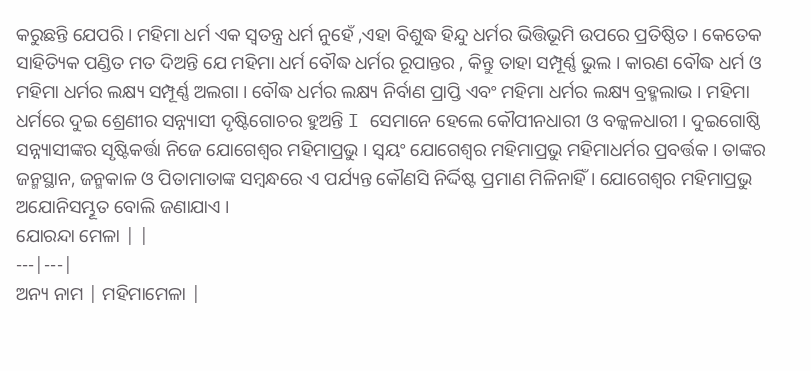କରୁଛନ୍ତି ଯେପରି । ମହିମା ଧର୍ମ ଏକ ସ୍ୱତନ୍ତ୍ର ଧର୍ମ ନୁହେଁ ,ଏହା ବିଶୁଦ୍ଧ ହିନ୍ଦୁ ଧର୍ମର ଭିତ୍ତିଭୂମି ଉପରେ ପ୍ରତିଷ୍ଠିତ । କେତେକ ସାହିତ୍ୟିକ ପଣ୍ଡିତ ମତ ଦିଅନ୍ତି ଯେ ମହିମା ଧର୍ମ ବୌଦ୍ଧ ଧର୍ମର ରୂପାନ୍ତର , କିନ୍ତୁ ତାହା ସମ୍ପୂର୍ଣ୍ଣ ଭୁଲ । କାରଣ ବୌଦ୍ଧ ଧର୍ମ ଓ ମହିମା ଧର୍ମର ଲକ୍ଷ୍ୟ ସମ୍ପୂର୍ଣ୍ଣ ଅଲଗା । ବୌଦ୍ଧ ଧର୍ମର ଲକ୍ଷ୍ୟ ନିର୍ବାଣ ପ୍ରାପ୍ତି ଏବଂ ମହିମା ଧର୍ମର ଲକ୍ଷ୍ୟ ବ୍ରହ୍ମଲାଭ । ମହିମା ଧର୍ମରେ ଦୁଇ ଶ୍ରେଣୀର ସନ୍ନ୍ୟାସୀ ଦୃଷ୍ଟିଗୋଚର ହୁଅନ୍ତି I ସେମାନେ ହେଲେ କୌପୀନଧାରୀ ଓ ବଳ୍କଳଧାରୀ । ଦୁଇଗୋଷ୍ଠି ସନ୍ନ୍ୟାସୀଙ୍କର ସୃଷ୍ଟିକର୍ତ୍ତା ନିଜେ ଯୋଗେଶ୍ୱର ମହିମାପ୍ରଭୁ । ସ୍ୱୟଂ ଯୋଗେଶ୍ୱର ମହିମାପ୍ରଭୁ ମହିମାଧର୍ମର ପ୍ରବର୍ତ୍ତକ । ତାଙ୍କର ଜନ୍ମସ୍ଥାନ, ଜନ୍ମକାଳ ଓ ପିତାମାତାଙ୍କ ସମ୍ବନ୍ଧରେ ଏ ପର୍ଯ୍ୟନ୍ତ କୌଣସି ନିର୍ଦ୍ଦିଷ୍ଟ ପ୍ରମାଣ ମିଳିନାହିଁ । ଯୋଗେଶ୍ୱର ମହିମାପ୍ରଭୁ ଅଯୋନିସମ୍ଭୂତ ବୋଲି ଜଣାଯାଏ ।
ଯୋରନ୍ଦା ମେଳା | |
---|---|
ଅନ୍ୟ ନାମ | ମହିମାମେଳା |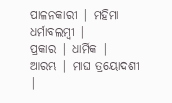ପାଳନକାରୀ | ମହିମା ଧର୍ମାବଲମ୍ବୀ |
ପ୍ରକାର | ଧାର୍ମିକ |
ଆରମ୍ଭ | ମାଘ ତ୍ରୟୋଦଶୀ |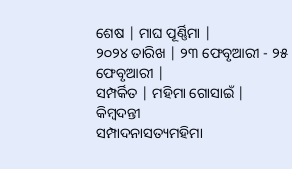ଶେଷ | ମାଘ ପୂର୍ଣ୍ଣିମା |
୨୦୨୪ ତାରିଖ | ୨୩ ଫେବୃଆରୀ - ୨୫ ଫେବୃଆରୀ |
ସମ୍ପର୍କିତ | ମହିମା ଗୋସାଇଁ |
କିମ୍ବଦନ୍ତୀ
ସମ୍ପାଦନାସତ୍ୟମହିମା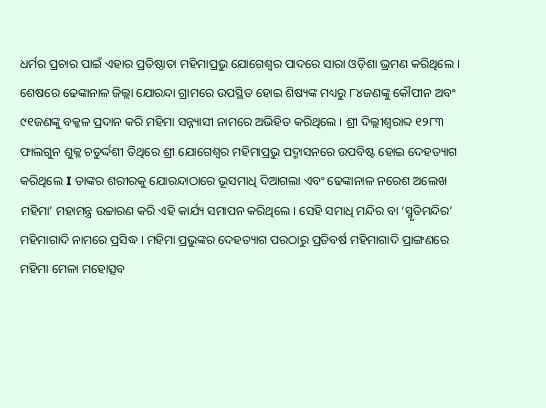ଧର୍ମର ପ୍ରଚାର ପାଇଁ ଏହାର ପ୍ରତିଷ୍ଠାତା ମହିମାପ୍ରଭୁ ଯୋଗେଶ୍ୱର ପାଦରେ ସାରା ଓଡ଼ିଶା ଭ୍ରମଣ କରିଥିଲେ । ଶେଷରେ ଢେଙ୍କାନାଳ ଜିଲ୍ଲା ଯୋରନ୍ଦା ଗ୍ରାମରେ ଉପସ୍ଥିତ ହୋଇ ଶିଷ୍ୟଙ୍କ ମଧ୍ୟରୁ ୮୪ଜଣଙ୍କୁ କୌପୀନ ଅବଂ ୯୧ଜଣଙ୍କୁ ବକ୍କଳ ପ୍ରଦାନ କରି ମହିମା ସନ୍ନ୍ୟାସୀ ନାମରେ ଅଭିହିତ କରିଥିଲେ । ଶ୍ରୀ ଦିଲ୍ଲୀଶ୍ୱରାବ୍ଦ ୧୨୮୩ ଫାଲଗୁନ ଶୁକ୍ଳ ଚତୁର୍ଦ୍ଦଶୀ ତିଥିରେ ଶ୍ରୀ ଯୋଗେଶ୍ୱର ମହିମାପ୍ରଭୁ ପଦ୍ମାସନରେ ଉପବିଷ୍ଟ ହୋଇ ଦେହତ୍ୟାଗ କରିଥିଲେ I ତାଙ୍କର ଶରୀରକୁ ଯୋରନ୍ଦାଠାରେ ଭୂସମାଧି ଦିଆଗଲା ଏବଂ ଢେଙ୍କାନାଳ ନରେଶ ଅଲେଖ ମହିମା’ ମହାମନ୍ତ୍ର ଉଚ୍ଚାରଣ କରି ଏହି କାର୍ଯ୍ୟ ସମାପନ କରିଥିଲେ । ସେହି ସମାଧି ମନ୍ଦିର ବା ‘ସ୍ମୃତିମନ୍ଦିର’ ମହିମାଗାଦି ନାମରେ ପ୍ରସିଦ୍ଧ । ମହିମା ପ୍ରଭୁଙ୍କର ଦେହତ୍ୟାଗ ପରଠାରୁ ପ୍ରତିବର୍ଷ ମହିମାଗାଦି ପ୍ରାଙ୍ଗଣରେ ମହିମା ମେଳା ମହୋତ୍ସବ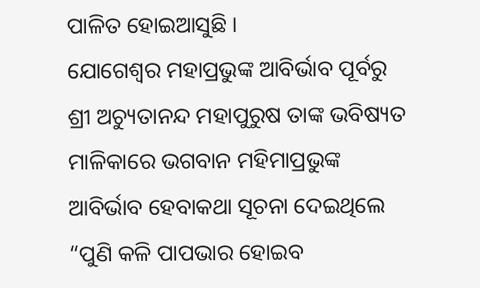ପାଳିତ ହୋଇଆସୁଛି ।
ଯୋଗେଶ୍ୱର ମହାପ୍ରଭୁଙ୍କ ଆବିର୍ଭାବ ପୂର୍ବରୁ ଶ୍ରୀ ଅଚ୍ୟୁତାନନ୍ଦ ମହାପୁରୁଷ ତାଙ୍କ ଭବିଷ୍ୟତ ମାଳିକାରେ ଭଗବାନ ମହିମାପ୍ରଭୁଙ୍କ ଆବିର୍ଭାବ ହେବାକଥା ସୂଚନା ଦେଇଥିଲେ
“ପୁଣି କଳି ପାପଭାର ହୋଇବ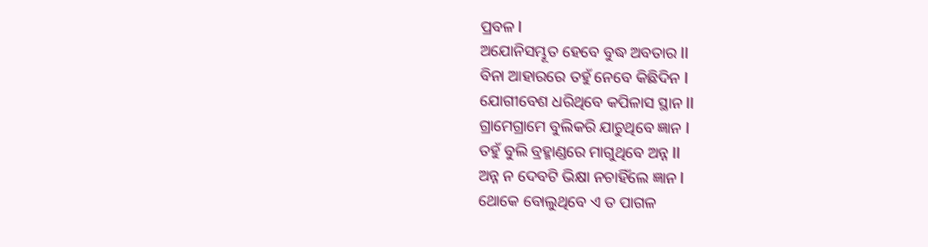ପ୍ରବଳ I
ଅଯୋନିସମ୍ଭୂତ ହେବେ ବୁଦ୍ଧ ଅବତାର II
ବିନା ଆହାରରେ ତହୁଁ ନେବେ କିଛିଦିନ I
ଯୋଗୀବେଶ ଧରିଥିବେ କପିଳାସ ସ୍ଥାନ II
ଗ୍ରାମେଗ୍ରାମେ ବୁଲିକରି ଯାଚୁଥିବେ ଜ୍ଞାନ I
ତହୁଁ ବୁଲି ବ୍ରହ୍ମାଣ୍ଡରେ ମାଗୁଥିବେ ଅନ୍ନ II
ଅନ୍ନ ନ ଦେବଟି ଭିକ୍ଷା ନଚାହିଁଲେ ଜ୍ଞାନ I
ଥୋକେ ବୋଲୁଥିବେ ଏ ତ ପାଗଳ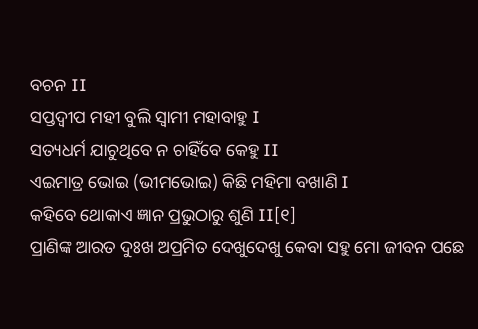ବଚନ II
ସପ୍ତଦ୍ୱୀପ ମହୀ ବୁଲି ସ୍ୱାମୀ ମହାବାହୁ I
ସତ୍ୟଧର୍ମ ଯାଚୁଥିବେ ନ ଚାହିଁବେ କେହୁ II
ଏଇମାତ୍ର ଭୋଇ (ଭୀମଭୋଇ) କିଛି ମହିମା ବଖାଣି I
କହିବେ ଥୋକାଏ ଜ୍ଞାନ ପ୍ରଭୁଠାରୁ ଶୁଣି II[୧]
ପ୍ରାଣିଙ୍କ ଆରତ ଦୁଃଖ ଅପ୍ରମିତ ଦେଖୁଦେଖୁ କେବା ସହୁ ମୋ ଜୀବନ ପଛେ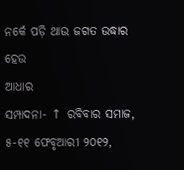ନର୍କେ ପଡ଼ି ଥାଉ ଜଗତ ଉଦ୍ଧାର ହେଉ
ଆଧାର
ସମ୍ପାଦନା- ↑ ରବିବାର ସମାଜ, ୫-୧୧ ଫେବୃଆରୀ ୨୦୧୨,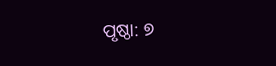ପୃଷ୍ଠା: ୭